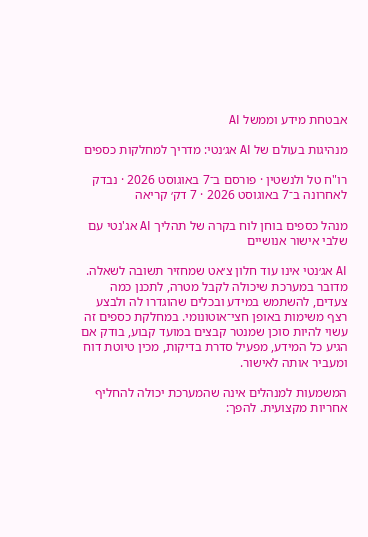אבטחת מידע וממשל AI

מנהיגות בעולם של AI אג׳נטי: מדריך למחלקות כספים

רו"ח טל ולנשטין · פורסם ב־7 באוגוסט 2026 · נבדק לאחרונה ב־7 באוגוסט 2026 · 7 דק׳ קריאה

מנהל כספים בוחן לוח בקרה של תהליך AI אג'נטי עם שלבי אישור אנושיים

AI אג׳נטי אינו עוד חלון צ׳אט שמחזיר תשובה לשאלה. מדובר במערכת שיכולה לקבל מטרה, לתכנן כמה צעדים, להשתמש במידע ובכלים שהוגדרו לה ולבצע רצף משימות באופן חצי־אוטונומי. במחלקת כספים זה עשוי להיות סוכן שמנטר קבצים במועד קבוע, בודק אם הגיע כל המידע, מפעיל סדרת בדיקות, מכין טיוטת דוח ומעביר אותה לאישור.

המשמעות למנהלים אינה שהמערכת יכולה להחליף אחריות מקצועית. להפך: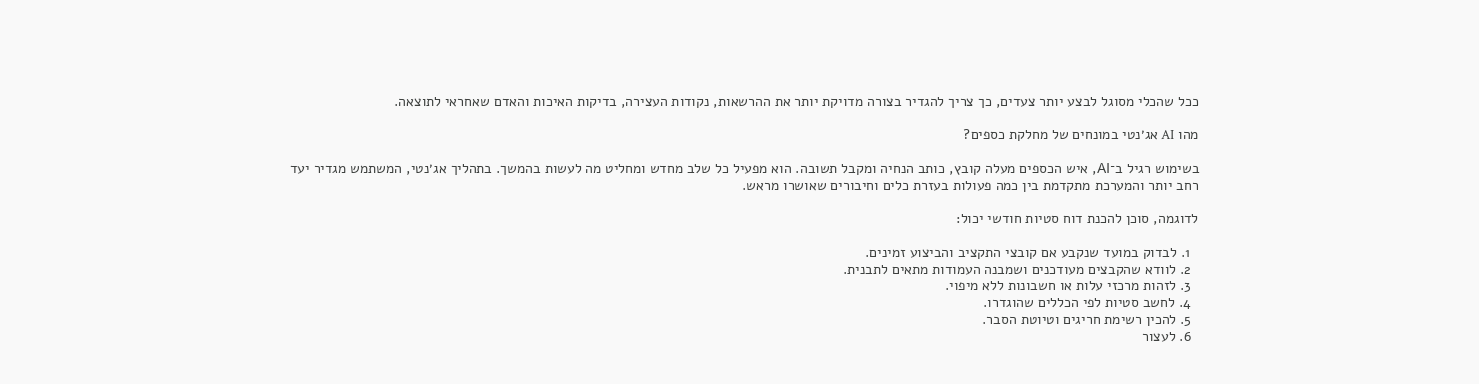ככל שהכלי מסוגל לבצע יותר צעדים, כך צריך להגדיר בצורה מדויקת יותר את ההרשאות, נקודות העצירה, בדיקות האיכות והאדם שאחראי לתוצאה.

מהו AI אג׳נטי במונחים של מחלקת כספים?

בשימוש רגיל ב־AI, איש הכספים מעלה קובץ, כותב הנחיה ומקבל תשובה. הוא מפעיל כל שלב מחדש ומחליט מה לעשות בהמשך. בתהליך אג׳נטי, המשתמש מגדיר יעד רחב יותר והמערכת מתקדמת בין כמה פעולות בעזרת כלים וחיבורים שאושרו מראש.

לדוגמה, סוכן להכנת דוח סטיות חודשי יכול:

  1. לבדוק במועד שנקבע אם קובצי התקציב והביצוע זמינים.
  2. לוודא שהקבצים מעודכנים ושמבנה העמודות מתאים לתבנית.
  3. לזהות מרכזי עלות או חשבונות ללא מיפוי.
  4. לחשב סטיות לפי הכללים שהוגדרו.
  5. להכין רשימת חריגים וטיוטת הסבר.
  6. לעצור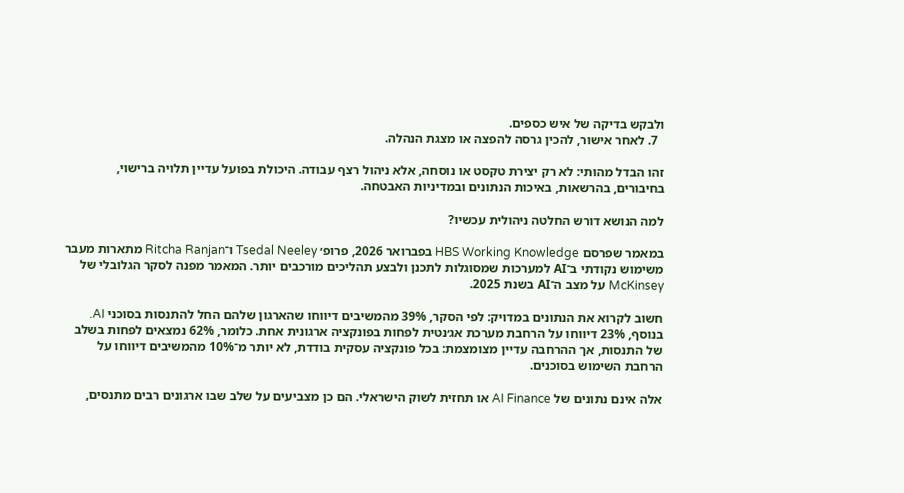ולבקש בדיקה של איש כספים.
  7. לאחר אישור, להכין גרסה להפצה או מצגת הנהלה.

זהו הבדל מהותי: לא רק יצירת טקסט או נוסחה, אלא ניהול רצף עבודה. היכולת בפועל עדיין תלויה ברישוי, בחיבורים, בהרשאות, באיכות הנתונים ובמדיניות האבטחה.

למה הנושא דורש החלטה ניהולית עכשיו?

במאמר שפרסם HBS Working Knowledge בפברואר 2026, פרופ׳ Tsedal Neeley ו־Ritcha Ranjan מתארות מעבר משימוש נקודתי ב־AI למערכות שמסוגלות לתכנן ולבצע תהליכים מורכבים יותר. המאמר מפנה לסקר הגלובלי של McKinsey על מצב ה־AI בשנת 2025.

חשוב לקרוא את הנתונים במדויק: לפי הסקר, 39% מהמשיבים דיווחו שהארגון שלהם החל להתנסות בסוכני AI. בנוסף, 23% דיווחו על הרחבת מערכת אג׳נטית לפחות בפונקציה ארגונית אחת. כלומר, 62% נמצאים לפחות בשלב של התנסות, אך ההרחבה עדיין מצומצמת: בכל פונקציה עסקית בודדת, לא יותר מ־10% מהמשיבים דיווחו על הרחבת השימוש בסוכנים.

אלה אינם נתונים של AI Finance או תחזית לשוק הישראלי. הם כן מצביעים על שלב שבו ארגונים רבים מתנסים,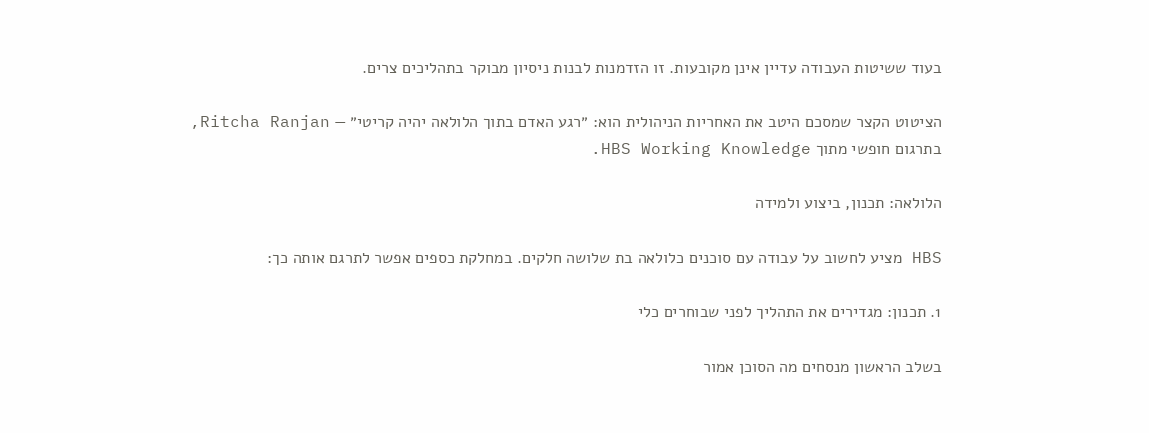בעוד ששיטות העבודה עדיין אינן מקובעות. זו הזדמנות לבנות ניסיון מבוקר בתהליכים צרים.

הציטוט הקצר שמסכם היטב את האחריות הניהולית הוא: ״רגע האדם בתוך הלולאה יהיה קריטי״ — Ritcha Ranjan, בתרגום חופשי מתוך HBS Working Knowledge.

הלולאה: תכנון, ביצוע ולמידה

HBS מציע לחשוב על עבודה עם סוכנים כלולאה בת שלושה חלקים. במחלקת כספים אפשר לתרגם אותה כך:

1. תכנון: מגדירים את התהליך לפני שבוחרים כלי

בשלב הראשון מנסחים מה הסוכן אמור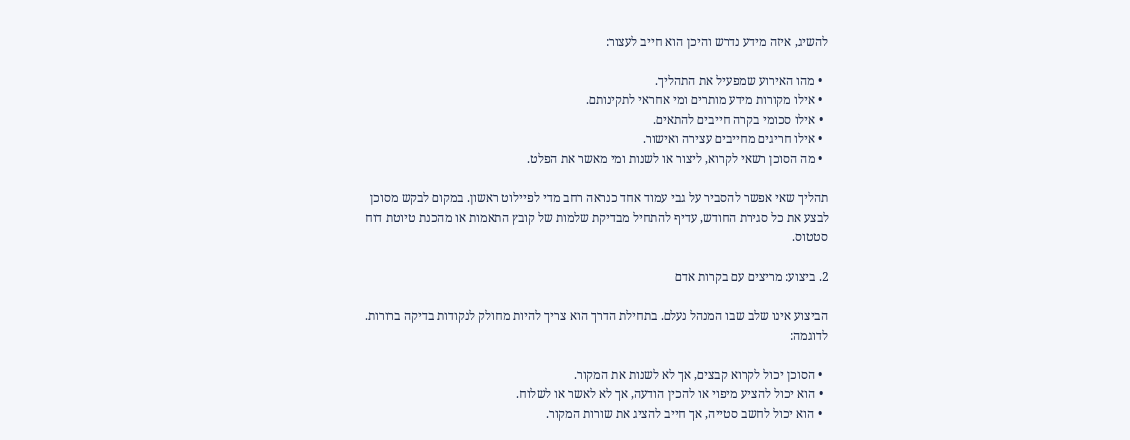להשיג, איזה מידע נדרש והיכן הוא חייב לעצור:

  • מהו האירוע שמפעיל את התהליך.
  • אילו מקורות מידע מותרים ומי אחראי לתקינותם.
  • אילו סכומי בקרה חייבים להתאים.
  • אילו חריגים מחייבים עצירה ואישור.
  • מה הסוכן רשאי לקרוא, ליצור או לשנות ומי מאשר את הפלט.

תהליך שאי אפשר להסביר על גבי עמוד אחד כנראה רחב מדי לפיילוט ראשון. במקום לבקש מסוכן לבצע את כל סגירת החודש, עדיף להתחיל מבדיקת שלמות של קובץ התאמות או מהכנת טיוטת דוח סטטוס.

2. ביצוע: מריצים עם בקרות אדם

הביצוע אינו שלב שבו המנהל נעלם. בתחילת הדרך הוא צריך להיות מחולק לנקודות בדיקה ברורות. לדוגמה:

  • הסוכן יכול לקרוא קבצים, אך לא לשנות את המקור.
  • הוא יכול להציע מיפוי או להכין הודעה, אך לא לאשר או לשלוח.
  • הוא יכול לחשב סטייה, אך חייב להציג את שורות המקור.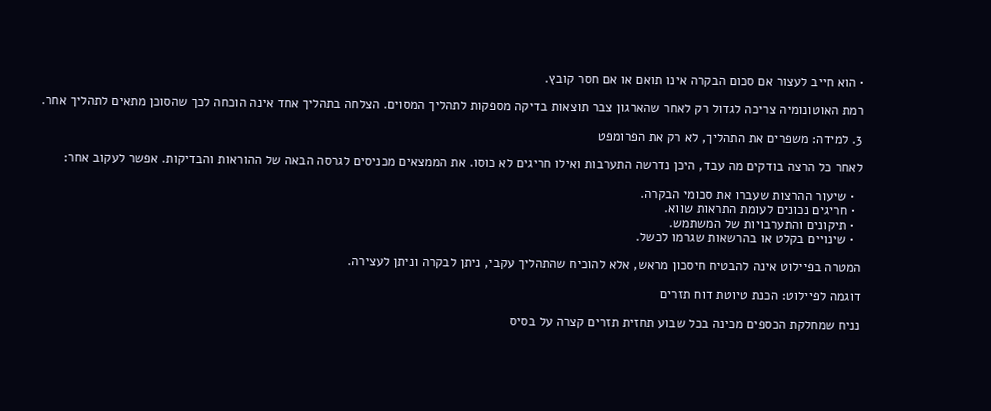• הוא חייב לעצור אם סכום הבקרה אינו תואם או אם חסר קובץ.

רמת האוטונומיה צריכה לגדול רק לאחר שהארגון צבר תוצאות בדיקה מספקות לתהליך המסוים. הצלחה בתהליך אחד אינה הוכחה לכך שהסוכן מתאים לתהליך אחר.

3. למידה: משפרים את התהליך, לא רק את הפרומפט

לאחר כל הרצה בודקים מה עבד, היכן נדרשה התערבות ואילו חריגים לא כוסו. את הממצאים מכניסים לגרסה הבאה של ההוראות והבדיקות. אפשר לעקוב אחר:

  • שיעור ההרצות שעברו את סכומי הבקרה.
  • חריגים נכונים לעומת התראות שווא.
  • תיקונים והתערבויות של המשתמש.
  • שינויים בקלט או בהרשאות שגרמו לכשל.

המטרה בפיילוט אינה להבטיח חיסכון מראש, אלא להוכיח שהתהליך עקבי, ניתן לבקרה וניתן לעצירה.

דוגמה לפיילוט: הכנת טיוטת דוח תזרים

נניח שמחלקת הכספים מכינה בכל שבוע תחזית תזרים קצרה על בסיס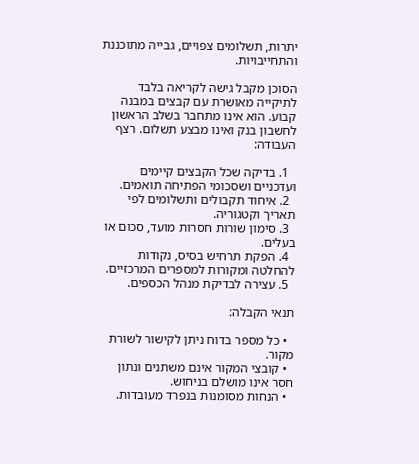יתרות, תשלומים צפויים, גבייה מתוכננת והתחייבויות.

הסוכן מקבל גישה לקריאה בלבד לתיקייה מאושרת עם קבצים במבנה קבוע. הוא אינו מתחבר בשלב הראשון לחשבון בנק ואינו מבצע תשלום. רצף העבודה:

  1. בדיקה שכל הקבצים קיימים ועדכניים ושסכומי הפתיחה תואמים.
  2. איחוד תקבולים ותשלומים לפי תאריך וקטגוריה.
  3. סימון שורות חסרות מועד, סכום או בעלים.
  4. הפקת תרחיש בסיס, נקודות להחלטה ומקורות למספרים המרכזיים.
  5. עצירה לבדיקת מנהל הכספים.

תנאי הקבלה:

  • כל מספר בדוח ניתן לקישור לשורת מקור.
  • קובצי המקור אינם משתנים ונתון חסר אינו מושלם בניחוש.
  • הנחות מסומנות בנפרד מעובדות.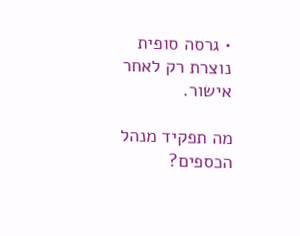• גרסה סופית נוצרת רק לאחר אישור.

מה תפקיד מנהל הכספים?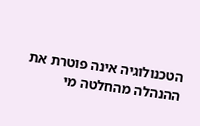הטכנולוגיה אינה פוטרת את ההנהלה מהחלטה מי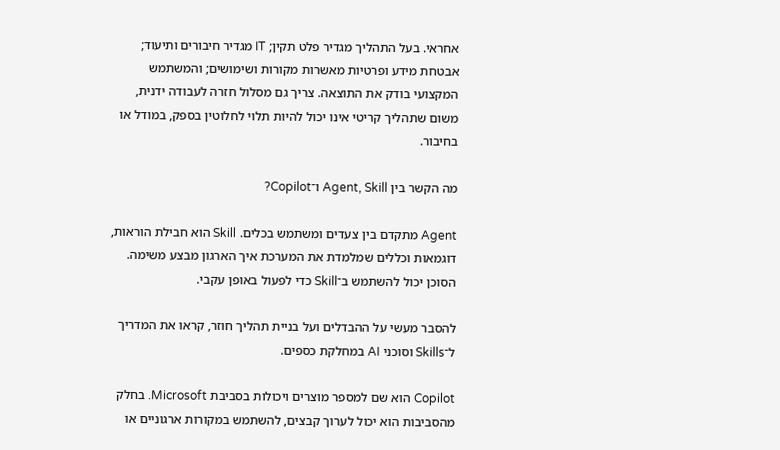אחראי. בעל התהליך מגדיר פלט תקין; IT מגדיר חיבורים ותיעוד; אבטחת מידע ופרטיות מאשרות מקורות ושימושים; והמשתמש המקצועי בודק את התוצאה. צריך גם מסלול חזרה לעבודה ידנית, משום שתהליך קריטי אינו יכול להיות תלוי לחלוטין בספק, במודל או בחיבור.

מה הקשר בין Agent, Skill ו־Copilot?

Agent מתקדם בין צעדים ומשתמש בכלים. Skill הוא חבילת הוראות, דוגמאות וכללים שמלמדת את המערכת איך הארגון מבצע משימה. הסוכן יכול להשתמש ב־Skill כדי לפעול באופן עקבי.

להסבר מעשי על ההבדלים ועל בניית תהליך חוזר, קראו את המדריך ל־Skills וסוכני AI במחלקת כספים.

Copilot הוא שם למספר מוצרים ויכולות בסביבת Microsoft. בחלק מהסביבות הוא יכול לערוך קבצים, להשתמש במקורות ארגוניים או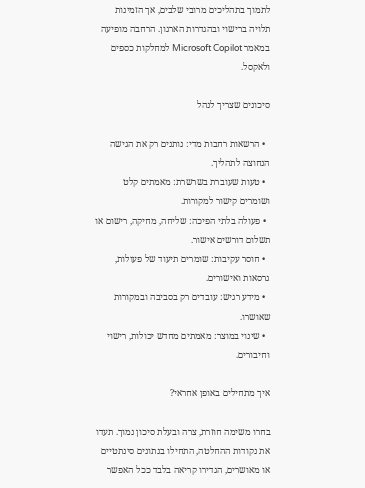לתמוך בתהליכים מרובי שלבים, אך הזמינות תלויה ברישוי ובהגדרות הארגון. הרחבה מופיעה במאמר Microsoft Copilot למחלקות כספים ולאקסל.

סיכונים שצריך לנהל

  • הרשאות רחבות מדי: נותנים רק את הגישה הנחוצה לתהליך.
  • טעות שעוברת בשרשרת: מאמתים קלט ושומרים קישור למקורות.
  • פעולה בלתי הפיכה: שליחה, מחיקה, רישום או תשלום דורשים אישור.
  • חוסר עקיבות: שומרים תיעוד של פעולות, גרסאות ואישורים.
  • מידע רגיש: עובדים רק בסביבה ובמקורות שאושרו.
  • שינוי במוצר: מאמתים מחדש יכולות, רישוי וחיבורים.

איך מתחילים באופן אחראי?

בחרו משימה חוזרת, צרה ובעלת סיכון נמוך. תעדו את נקודות ההחלטה, התחילו בנתונים סינתטיים או מאושרים, הגדירו קריאה בלבד ככל האפשר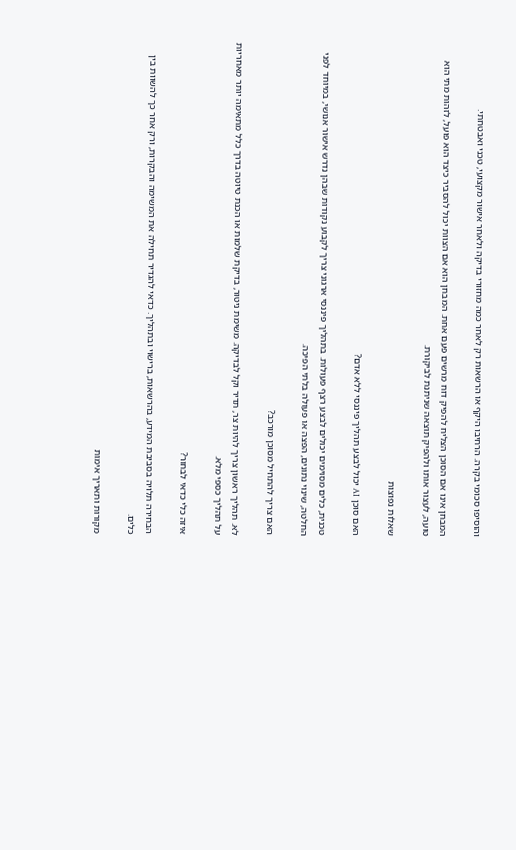והוסיפו סכומי בקרה. הרחיבו היקף או הרשאות רק לאחר כמה מחזורי בדיקה ולאחר אישור מקצועי, טכני ואבטחתי.

המבחן אינו אם הסוכן הצליח להפיק דוח מרשים פעם אחת. המבחן הוא אם הצוות יכול להסביר כיצד הוא פועל, לזהות מתי הוא טועה, לעצור אותו ולהפיק תוצאה שניתנת לביקורת.

שאלות נפוצות

האם סוכן AI יכול לבצע תהליך פיננסי ללא אדם?

טכנית, כלים מסוימים יכולים לבצע רצף פעולות. בתהליך פיננסי ארגוני צריך לקבוע נקודות שבהן נדרש אישור אנושי, במיוחד לפני החלטה, שינוי נתונים, הפצה או פעולה בלתי הפיכה.

האם צריך להתחיל מסוכן מורכב?

לא. תהליך ראשון צריך להיות צר, תדיר וקל לבדיקה. משימת ניטור, בדיקת שלמות או הכנת טיוטה בדרך כלל מתאימה יותר מאחריות על תהליך כספי מלא.

איזה כלי כדאי לבחור?

הבחירה תלויה בסביבת המידע, בהרשאות, ברישוי ובתהליך. כדאי להגדיר תחילה את המשימה והבקרות, ורק אחר כך להשוות בין כלים.

מקורות ותאריך אימות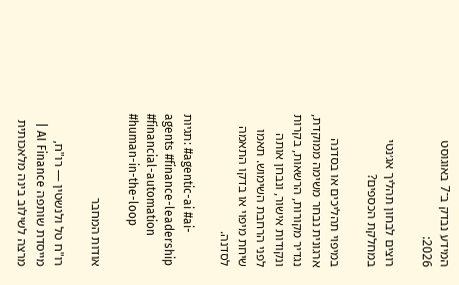המידע נבדק ב־7 באוגוסט 2026:

רוצים לבחון תהליך אג׳נטי במחלקת הכספים?

במיפוי תהליכים או בסדנה ארגונית נבחר משימה ממוקדת, נגדיר מקורות, הרשאות, בקרות ונקודות אישור, ונבחן אותה לפני הרחבת השימוש. תאמו שיחת מיפוי או בדקו התאמה לסדנה.

תגיות: #agentic-ai #ai-agents #finance-leadership #financial-automation #human-in-the-loop

אודות המחבר

רו"ח טל ולנשטין — רו"ח, מייסדת שותפה AI Finance | מרצה לשילוב בינה מלאכותית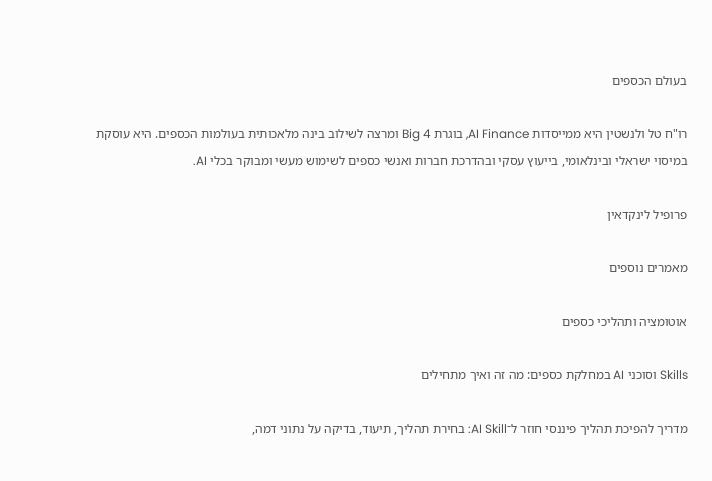בעולם הכספים

רו"ח טל ולנשטין היא ממייסדות AI Finance, בוגרת Big 4 ומרצה לשילוב בינה מלאכותית בעולמות הכספים. היא עוסקת במיסוי ישראלי ובינלאומי, בייעוץ עסקי ובהדרכת חברות ואנשי כספים לשימוש מעשי ומבוקר בכלי AI.

פרופיל לינקדאין

מאמרים נוספים

אוטומציה ותהליכי כספים

Skills וסוכני AI במחלקת כספים: מה זה ואיך מתחילים

מדריך להפיכת תהליך פיננסי חוזר ל־AI Skill: בחירת תהליך, תיעוד, בדיקה על נתוני דמה,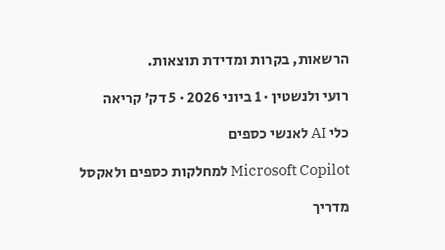הרשאות, בקרות ומדידת תוצאות.

רועי ולנשטין · 1 ביוני 2026 · 5 דק׳ קריאה

כלי AI לאנשי כספים

Microsoft Copilot למחלקות כספים ולאקסל

מדריך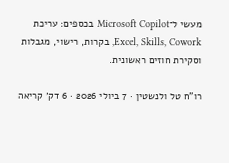מעשי ל־Microsoft Copilot בכספים: עריכת Excel, Skills, Cowork, בקרות, רישוי, מגבלות וסקירת חוזים ראשונית.

רו"ח טל ולנשטין · 7 ביולי 2026 · 6 דק׳ קריאה